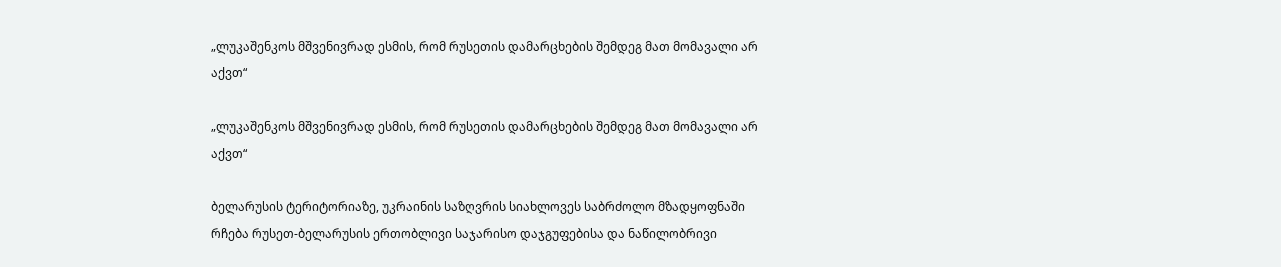„ლუკაშენკოს მშვენივრად ესმის, რომ რუსეთის დამარცხების შემდეგ მათ მომავალი არ აქვთ“

„ლუკაშენკოს მშვენივრად ესმის, რომ რუსეთის დამარცხების შემდეგ მათ მომავალი არ აქვთ“

ბელარუსის ტერიტორიაზე, უკრაინის საზღვრის სიახლოვეს საბრძოლო მზადყოფნაში რჩება რუსეთ-ბელარუსის ერთობლივი საჯარისო დაჯგუფებისა და ნაწილობრივი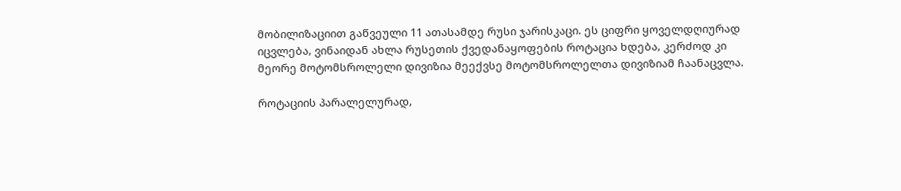მობილიზაციით გაწვეული 11 ათასამდე რუსი ჯარისკაცი. ეს ციფრი ყოველდღიურად იცვლება, ვინაიდან ახლა რუსეთის ქვედანაყოფების როტაცია ხდება, კერძოდ კი მეორე მოტომსროლელი დივიზია მეექვსე მოტომსროლელთა დივიზიამ ჩაანაცვლა.

როტაციის პარალელურად,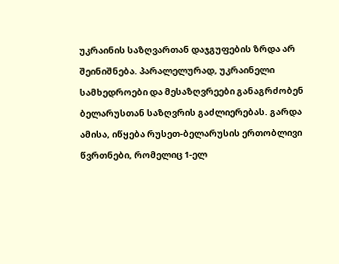უკრაინის საზღვართან დაჯგუფების ზრდა არ შეინიშნება. პარალელურად, უკრაინელი სამხედროები და მესაზღვრეები განაგრძობენ ბელარუსთან საზღვრის გაძლიერებას. გარდა ამისა, იწყება რუსეთ-ბელარუსის ერთობლივი წვრთნები, რომელიც 1-ელ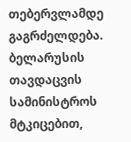თებერვლამდე გაგრძელდება. ბელარუსის თავდაცვის სამინისტროს მტკიცებით,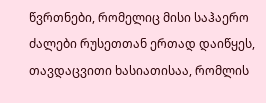წვრთნები, რომელიც მისი საჰაერო ძალები რუსეთთან ერთად დაიწყეს, თავდაცვითი ხასიათისაა, რომლის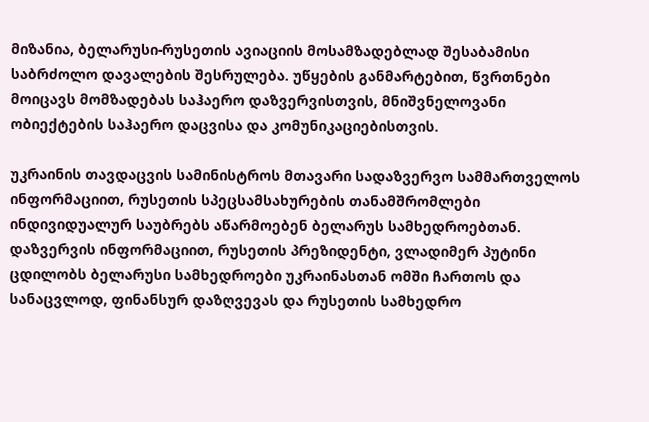მიზანია, ბელარუსი-რუსეთის ავიაციის მოსამზადებლად შესაბამისი საბრძოლო დავალების შესრულება. უწყების განმარტებით, წვრთნები მოიცავს მომზადებას საჰაერო დაზვერვისთვის, მნიშვნელოვანი ობიექტების საჰაერო დაცვისა და კომუნიკაციებისთვის.

უკრაინის თავდაცვის სამინისტროს მთავარი სადაზვერვო სამმართველოს ინფორმაციით, რუსეთის სპეცსამსახურების თანამშრომლები ინდივიდუალურ საუბრებს აწარმოებენ ბელარუს სამხედროებთან. დაზვერვის ინფორმაციით, რუსეთის პრეზიდენტი, ვლადიმერ პუტინი ცდილობს ბელარუსი სამხედროები უკრაინასთან ომში ჩართოს და სანაცვლოდ, ფინანსურ დაზღვევას და რუსეთის სამხედრო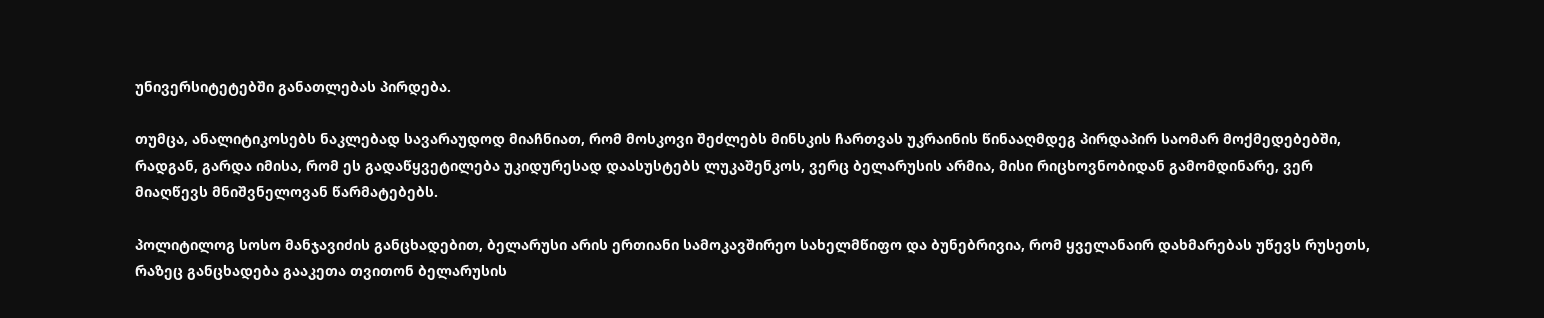უნივერსიტეტებში განათლებას პირდება.

თუმცა, ანალიტიკოსებს ნაკლებად სავარაუდოდ მიაჩნიათ, რომ მოსკოვი შეძლებს მინსკის ჩართვას უკრაინის წინააღმდეგ პირდაპირ საომარ მოქმედებებში, რადგან, გარდა იმისა, რომ ეს გადაწყვეტილება უკიდურესად დაასუსტებს ლუკაშენკოს, ვერც ბელარუსის არმია, მისი რიცხოვნობიდან გამომდინარე, ვერ მიაღწევს მნიშვნელოვან წარმატებებს.

პოლიტილოგ სოსო მანჯავიძის განცხადებით, ბელარუსი არის ერთიანი სამოკავშირეო სახელმწიფო და ბუნებრივია, რომ ყველანაირ დახმარებას უწევს რუსეთს, რაზეც განცხადება გააკეთა თვითონ ბელარუსის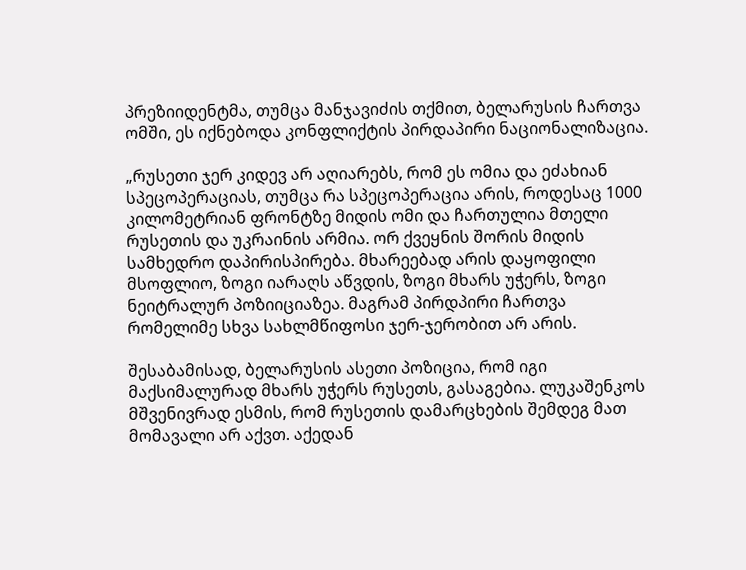პრეზიიდენტმა, თუმცა მანჯავიძის თქმით, ბელარუსის ჩართვა ომში, ეს იქნებოდა კონფლიქტის პირდაპირი ნაციონალიზაცია.

„რუსეთი ჯერ კიდევ არ აღიარებს, რომ ეს ომია და ეძახიან სპეცოპერაციას, თუმცა რა სპეცოპერაცია არის, როდესაც 1000 კილომეტრიან ფრონტზე მიდის ომი და ჩართულია მთელი რუსეთის და უკრაინის არმია. ორ ქვეყნის შორის მიდის სამხედრო დაპირისპირება. მხარეებად არის დაყოფილი მსოფლიო, ზოგი იარაღს აწვდის, ზოგი მხარს უჭერს, ზოგი ნეიტრალურ პოზიიციაზეა. მაგრამ პირდპირი ჩართვა რომელიმე სხვა სახლმწიფოსი ჯერ-ჯერობით არ არის.

შესაბამისად, ბელარუსის ასეთი პოზიცია, რომ იგი მაქსიმალურად მხარს უჭერს რუსეთს, გასაგებია. ლუკაშენკოს მშვენივრად ესმის, რომ რუსეთის დამარცხების შემდეგ მათ მომავალი არ აქვთ. აქედან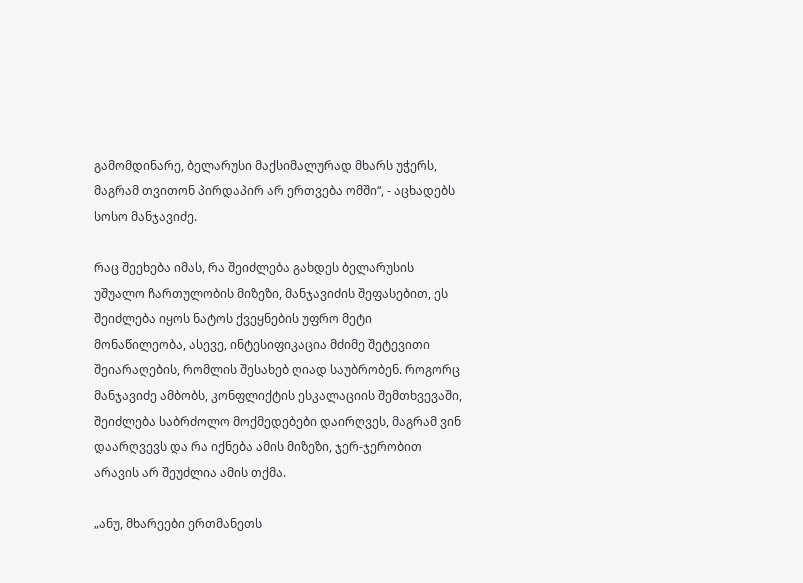გამომდინარე, ბელარუსი მაქსიმალურად მხარს უჭერს, მაგრამ თვითონ პირდაპირ არ ერთვება ომში“, - აცხადებს სოსო მანჯავიძე.

რაც შეეხება იმას, რა შეიძლება გახდეს ბელარუსის უშუალო ჩართულობის მიზეზი, მანჯავიძის შეფასებით, ეს შეიძლება იყოს ნატოს ქვეყნების უფრო მეტი მონაწილეობა, ასევე, ინტესიფიკაცია მძიმე შეტევითი შეიარაღების, რომლის შესახებ ღიად საუბრობენ. როგორც მანჯავიძე ამბობს, კონფლიქტის ესკალაციის შემთხვევაში, შეიძლება საბრძოლო მოქმედებები დაირღვეს, მაგრამ ვინ დაარღვევს და რა იქნება ამის მიზეზი, ჯერ-ჯერობით არავის არ შეუძლია ამის თქმა.

„ანუ, მხარეები ერთმანეთს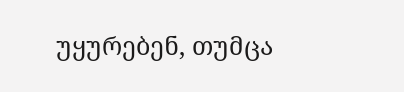უყურებენ, თუმცა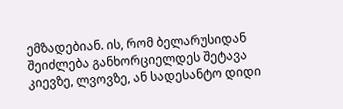ემზადებიან. ის, რომ ბელარუსიდან შეიძლება განხორციელდეს შეტავა კიევზე, ლვოვზე, ან სადესანტო დიდი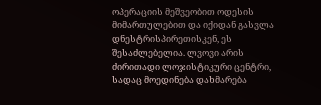ოპერაციის მეშვეობით ოდესის მიმართულებით და იქიდან გასვლა დნესტრისპირეთისკენ, ეს შესაძლებელია. ლვოვი არის ძირითადი ლოჯისტიკური ცენტრი, სადაც მოედინება დახმარება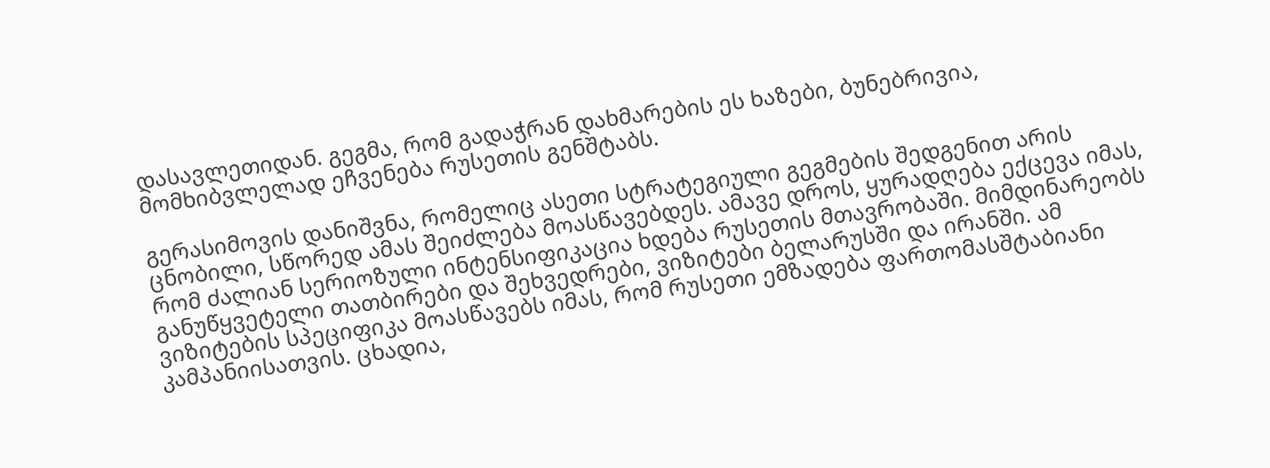დასავლეთიდან. გეგმა, რომ გადაჭრან დახმარების ეს ხაზები, ბუნებრივია, მომხიბვლელად ეჩვენება რუსეთის გენშტაბს.

გერასიმოვის დანიშვნა, რომელიც ასეთი სტრატეგიული გეგმების შედგენით არის ცნობილი, სწორედ ამას შეიძლება მოასწავებდეს. ამავე დროს, ყურადღება ექცევა იმას, რომ ძალიან სერიოზული ინტენსიფიკაცია ხდება რუსეთის მთავრობაში. მიმდინარეობს განუწყვეტელი თათბირები და შეხვედრები, ვიზიტები ბელარუსში და ირანში. ამ ვიზიტების სპეციფიკა მოასწავებს იმას, რომ რუსეთი ემზადება ფართომასშტაბიანი კამპანიისათვის. ცხადია,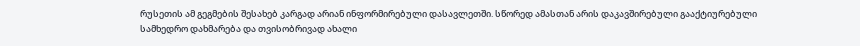რუსეთის ამ გეგმების შესახებ კარგად არიან ინფორმირებული დასავლეთში. სწორედ ამასთან არის დაკავშირებული გააქტიურებული სამხედრო დახმარება და თვისობრივად ახალი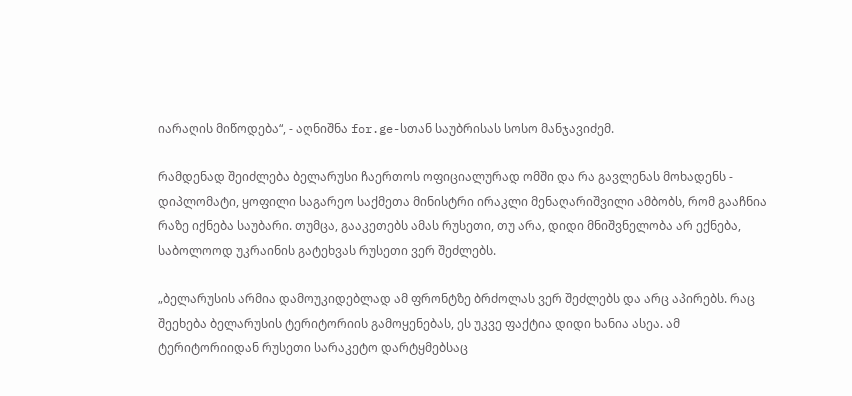იარაღის მიწოდება“, - აღნიშნა for.ge-სთან საუბრისას სოსო მანჯავიძემ.

რამდენად შეიძლება ბელარუსი ჩაერთოს ოფიციალურად ომში და რა გავლენას მოხადენს - დიპლომატი, ყოფილი საგარეო საქმეთა მინისტრი ირაკლი მენაღარიშვილი ამბობს, რომ გააჩნია რაზე იქნება საუბარი. თუმცა, გააკეთებს ამას რუსეთი, თუ არა, დიდი მნიშვნელობა არ ექნება, საბოლოოდ უკრაინის გატეხვას რუსეთი ვერ შეძლებს.

„ბელარუსის არმია დამოუკიდებლად ამ ფრონტზე ბრძოლას ვერ შეძლებს და არც აპირებს. რაც შეეხება ბელარუსის ტერიტორიის გამოყენებას, ეს უკვე ფაქტია დიდი ხანია ასეა. ამ ტერიტორიიდან რუსეთი სარაკეტო დარტყმებსაც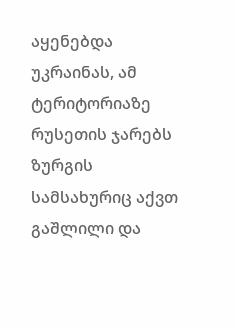აყენებდა უკრაინას, ამ ტერიტორიაზე რუსეთის ჯარებს ზურგის სამსახურიც აქვთ გაშლილი და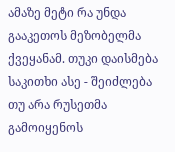ამაზე მეტი რა უნდა გააკეთოს მეზობელმა ქვეყანამ. თუკი დაისმება საკითხი ასე - შეიძლება თუ არა რუსეთმა გამოიყენოს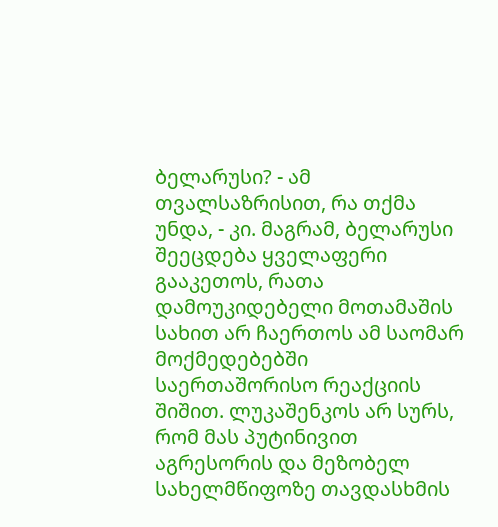ბელარუსი? - ამ თვალსაზრისით, რა თქმა უნდა, - კი. მაგრამ, ბელარუსი შეეცდება ყველაფერი გააკეთოს, რათა დამოუკიდებელი მოთამაშის სახით არ ჩაერთოს ამ საომარ მოქმედებებში საერთაშორისო რეაქციის შიშით. ლუკაშენკოს არ სურს, რომ მას პუტინივით აგრესორის და მეზობელ სახელმწიფოზე თავდასხმის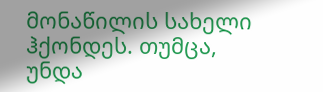მონაწილის სახელი ჰქონდეს. თუმცა, უნდა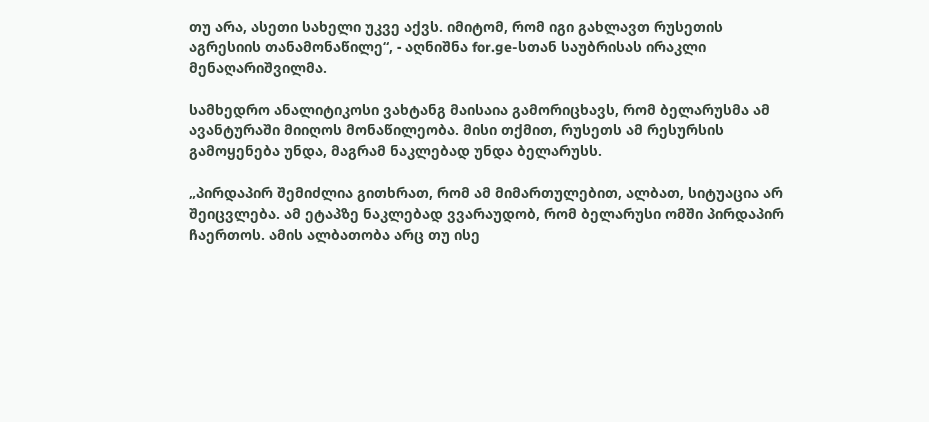თუ არა, ასეთი სახელი უკვე აქვს. იმიტომ, რომ იგი გახლავთ რუსეთის აგრესიის თანამონაწილე“, - აღნიშნა for.ge-სთან საუბრისას ირაკლი მენაღარიშვილმა.

სამხედრო ანალიტიკოსი ვახტანგ მაისაია გამორიცხავს, რომ ბელარუსმა ამ ავანტურაში მიიღოს მონაწილეობა. მისი თქმით, რუსეთს ამ რესურსის გამოყენება უნდა, მაგრამ ნაკლებად უნდა ბელარუსს.

„პირდაპირ შემიძლია გითხრათ, რომ ამ მიმართულებით, ალბათ, სიტუაცია არ შეიცვლება. ამ ეტაპზე ნაკლებად ვვარაუდობ, რომ ბელარუსი ომში პირდაპირ ჩაერთოს. ამის ალბათობა არც თუ ისე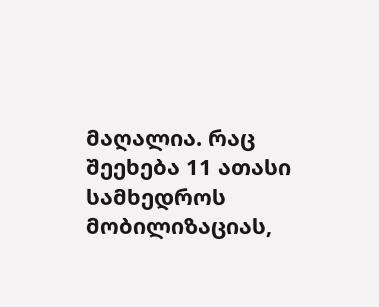მაღალია. რაც შეეხება 11 ათასი სამხედროს მობილიზაციას,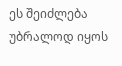ეს შეიძლება უბრალოდ იყოს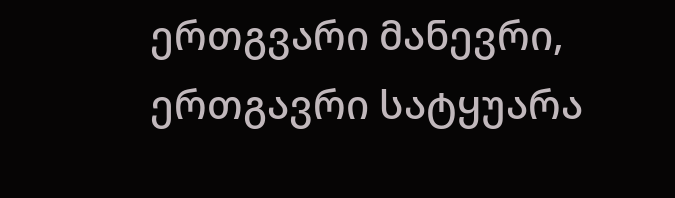ერთგვარი მანევრი, ერთგავრი სატყუარა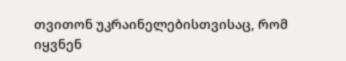თვითონ უკრაინელებისთვისაც, რომ იყვნენ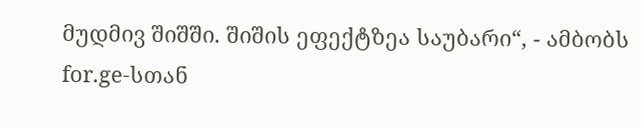მუდმივ შიშში. შიშის ეფექტზეა საუბარი“, - ამბობს for.ge-სთან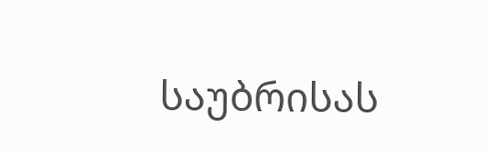საუბრისას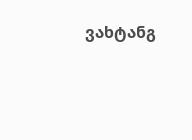ვახტანგ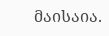მაისაია.